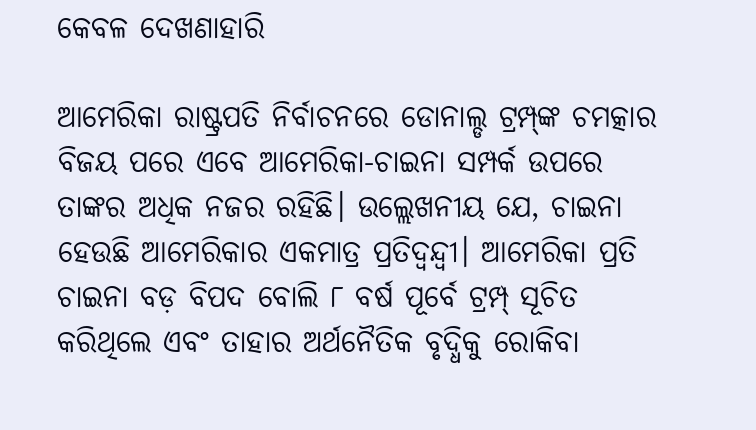କେବଳ ଦେଖଣାହାରି

ଆମେରିକା ରାଷ୍ଟ୍ରପତି ନିର୍ବାଚନରେ ଡୋନାଲ୍ଡ ଟ୍ରମ୍ପ୍‌ଙ୍କ ଚମତ୍କାର ବିଜୟ ପରେ ଏବେ ଆମେରିକା-ଚାଇନା ସମ୍ପର୍କ ଉପରେ ତାଙ୍କର ଅଧିକ ନଜର ରହିଛି। ଉଲ୍ଲେଖନୀୟ ଯେ, ଚାଇନା ହେଉଛି ଆମେରିକାର ଏକମାତ୍ର ପ୍ରତିଦ୍ୱନ୍ଦ୍ୱୀ। ଆମେରିକା ପ୍ରତି ଚାଇନା ବଡ଼ ବିପଦ ବୋଲି ୮ ବର୍ଷ ପୂର୍ବେ ଟ୍ରମ୍ପ୍‌ ସୂଚିତ କରିଥିଲେ ଏବଂ ତାହାର ଅର୍ଥନୈତିକ ବୃଦ୍ଧିକୁ ରୋକିବା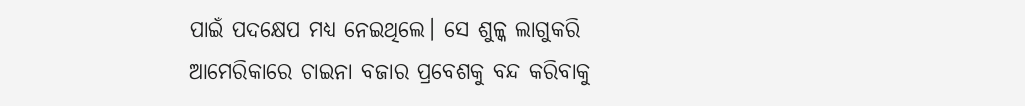ପାଇଁ ପଦକ୍ଷେପ ମଧ୍ୟ ନେଇଥିଲେ। ସେ ଶୁଳ୍କ ଲାଗୁକରି ଆମେରିକାରେ ଚାଇନା ବଜାର ପ୍ରବେଶକୁ ବନ୍ଦ କରିବାକୁ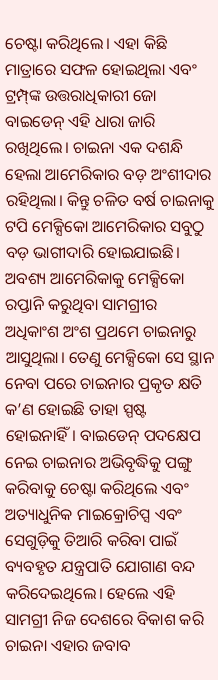ଚେଷ୍ଟା କରିଥିଲେ। ଏହା କିଛି ମାତ୍ରାରେ ସଫଳ ହୋଇଥିଲା ଏବଂ ଟ୍ରମ୍ପ୍‌ଙ୍କ ଉତ୍ତରାଧିକାରୀ ଜୋ ବାଇଡେନ୍‌ ଏହି ଧାରା ଜାରି ରଖିଥିଲେ। ଚାଇନା ଏକ ଦଶନ୍ଧି ହେଲା ଆମେରିକାର ବଡ଼ ଅଂଶୀଦାର ରହିଥିଲା। କିନ୍ତୁ ଚଳିତ ବର୍ଷ ଚାଇନାକୁ ଟପି ମେକ୍ସିକୋ ଆମେରିକାର ସବୁଠୁ ବଡ଼ ଭାଗୀଦାରି ହୋଇଯାଇଛି। ଅବଶ୍ୟ ଆମେରିକାକୁ ମେକ୍ସିକୋ ରପ୍ତାନି କରୁଥିବା ସାମଗ୍ରୀର ଅଧିକାଂଶ ଅଂଶ ପ୍ରଥମେ ଚାଇନାରୁ ଆସୁଥିଲା। ତେଣୁ ମେକ୍ସିକୋ ସେ ସ୍ଥାନ ନେବା ପରେ ଚାଇନାର ପ୍ରକୃତ କ୍ଷତି କ’ଣ ହୋଇଛି ତାହା ସ୍ପଷ୍ଟ ହୋଇନାହିଁ। ବାଇଡେନ୍‌ ପଦକ୍ଷେପ ନେଇ ଚାଇନାର ଅଭିବୃଦ୍ଧିକୁ ପଙ୍ଗୁ କରିବାକୁ ଚେଷ୍ଟା କରିଥିଲେ ଏବଂ ଅତ୍ୟାଧୁନିକ ମାଇକ୍ରୋଚିପ୍ସ ଏବଂ ସେଗୁଡ଼ିକୁ ତିଆରି କରିବା ପାଇଁ ବ୍ୟବହୃତ ଯନ୍ତ୍ରପାତି ଯୋଗାଣ ବନ୍ଦ କରିଦେଇଥିଲେ। ହେଲେ ଏହି ସାମଗ୍ରୀ ନିଜ ଦେଶରେ ବିକାଶ କରି ଚାଇନା ଏହାର ଜବାବ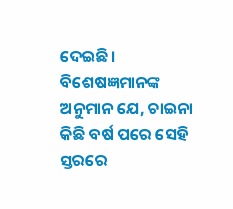ଦେଇଛି। ବିଶେଷଜ୍ଞମାନଙ୍କ ଅନୁମାନ ଯେ, ଚାଇନା କିଛି ବର୍ଷ ପରେ ସେହି ସ୍ତରରେ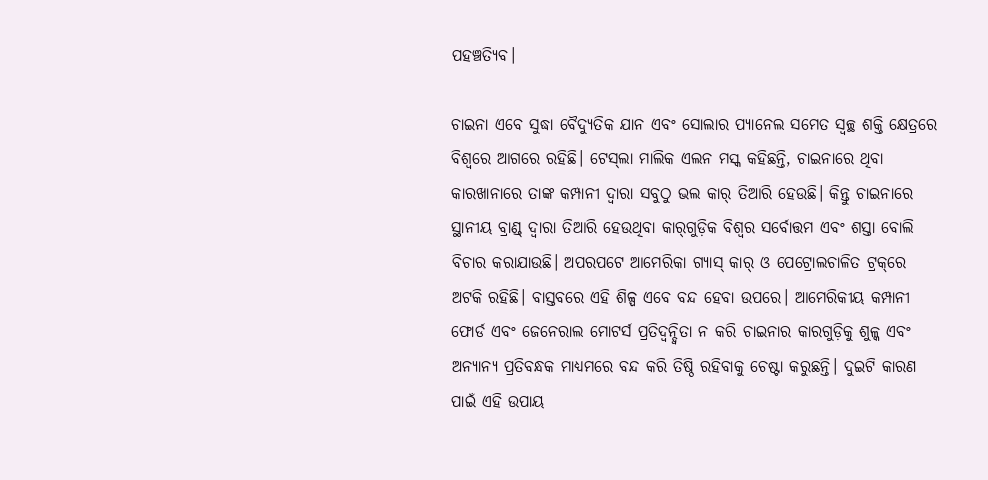ପହଞ୍ଚତ୍ୟିବ।

ଚାଇନା ଏବେ ସୁଦ୍ଧା ବୈଦ୍ୟୁତିକ ଯାନ ଏବଂ ସୋଲାର ପ୍ୟାନେଲ ସମେତ ସ୍ବଚ୍ଛ ଶକ୍ତି କ୍ଷେତ୍ରରେ ବିଶ୍ୱରେ ଆଗରେ ରହିଛି। ଟେସ୍‌ଲା ମାଲିକ ଏଲନ ମସ୍କ କହିଛନ୍ତି, ଚାଇନାରେ ଥିବା କାରଖାନାରେ ତାଙ୍କ କମ୍ପାନୀ ଦ୍ୱାରା ସବୁଠୁ ଭଲ କାର୍‌ ତିଆରି ହେଉଛି। କିନ୍ତୁ ଚାଇନାରେ ସ୍ଥାନୀୟ ବ୍ରାଣ୍ଡ୍‌ ଦ୍ୱାରା ତିଆରି ହେଉଥିବା କାର୍‌ଗୁଡ଼ିକ ବିଶ୍ୱର ସର୍ବୋତ୍ତମ ଏବଂ ଶସ୍ତା ବୋଲି ବିଚାର କରାଯାଉଛି। ଅପରପଟେ ଆମେରିକା ଗ୍ୟାସ୍‌ କାର୍‌ ଓ ପେଟ୍ରୋଲଚାଳିତ ଟ୍ରକ୍‌ରେ ଅଟକି ରହିଛି। ବାସ୍ତବରେ ଏହି ଶିଳ୍ପ ଏବେ ବନ୍ଦ ହେବା ଉପରେ। ଆମେରିକୀୟ କମ୍ପାନୀ ଫୋର୍ଡ ଏବଂ ଜେନେରାଲ ମୋଟର୍ସ ପ୍ରତିଦ୍ୱନ୍ଦ୍ୱିତା ନ କରି ଚାଇନାର କାରଗୁଡ଼ିକୁ ଶୁଳ୍କ ଏବଂ ଅନ୍ୟାନ୍ୟ ପ୍ରତିବନ୍ଧକ ମାଧ୍ୟମରେ ବନ୍ଦ କରି ତିଷ୍ଠି ରହିବାକୁ ଚେଷ୍ଟା କରୁଛନ୍ତି। ଦୁଇଟି କାରଣ ପାଇଁ ଏହି ଉପାୟ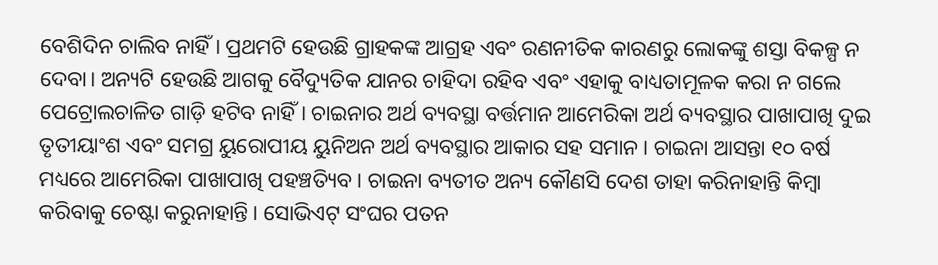ବେଶିଦିନ ଚାଲିବ ନାହିଁ। ପ୍ରଥମଟି ହେଉଛି ଗ୍ରାହକଙ୍କ ଆଗ୍ରହ ଏବଂ ରଣନୀତିକ କାରଣରୁ ଲୋକଙ୍କୁ ଶସ୍ତା ବିକଳ୍ପ ନ ଦେବା। ଅନ୍ୟଟି ହେଉଛି ଆଗକୁ ବୈଦ୍ୟୁତିକ ଯାନର ଚାହିଦା ରହିବ ଏବଂ ଏହାକୁ ବାଧ୍ୟତାମୂଳକ କରା ନ ଗଲେ ପେଟ୍ରୋଲଚାଳିତ ଗାଡ଼ି ହଟିବ ନାହିଁ। ଚାଇନାର ଅର୍ଥ ବ୍ୟବସ୍ଥା ବର୍ତ୍ତମାନ ଆମେରିକା ଅର୍ଥ ବ୍ୟବସ୍ଥାର ପାଖାପାଖି ଦୁଇ ତୃତୀୟାଂଶ ଏବଂ ସମଗ୍ର ୟୁରୋପୀୟ ୟୁନିଅନ ଅର୍ଥ ବ୍ୟବସ୍ଥାର ଆକାର ସହ ସମାନ। ଚାଇନା ଆସନ୍ତା ୧୦ ବର୍ଷ ମଧ୍ୟରେ ଆମେରିକା ପାଖାପାଖି ପହଞ୍ଚତ୍ୟିବ। ଚାଇନା ବ୍ୟତୀତ ଅନ୍ୟ କୌଣସି ଦେଶ ତାହା କରିନାହାନ୍ତି କିମ୍ବା କରିବାକୁ ଚେଷ୍ଟା କରୁନାହାନ୍ତି। ସୋଭିଏଟ୍‌ ସଂଘର ପତନ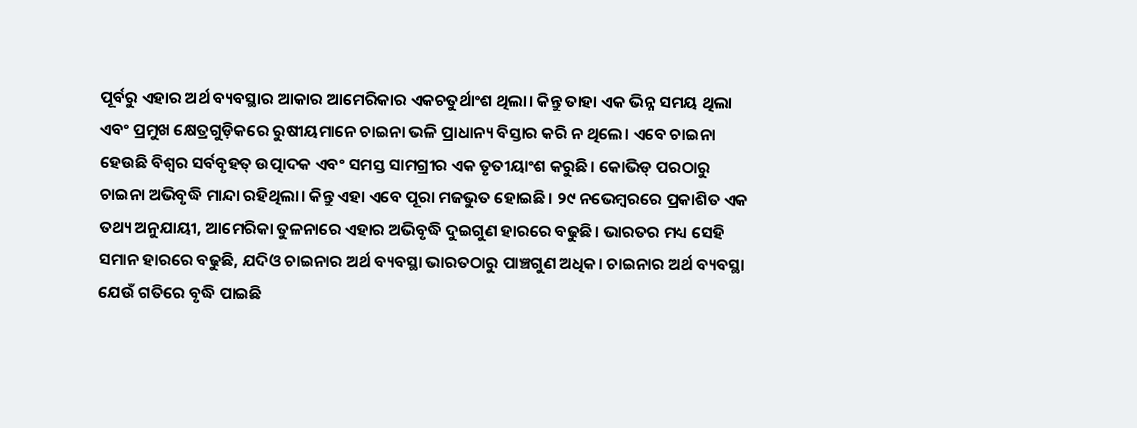ପୂର୍ବରୁ ଏହାର ଅର୍ଥ ବ୍ୟବସ୍ଥାର ଆକାର ଆମେରିକାର ଏକଚତୁର୍ଥାଂଶ ଥିଲା। କିନ୍ତୁ ତାହା ଏକ ଭିନ୍ନ ସମୟ ଥିଲା ଏବଂ ପ୍ରମୁଖ କ୍ଷେତ୍ରଗୁଡ଼ିକରେ ରୁଷୀୟମାନେ ଚାଇନା ଭଳି ପ୍ରାଧାନ୍ୟ ବିସ୍ତାର କରି ନ ଥିଲେ। ଏବେ ଚାଇନା ହେଉଛି ବିଶ୍ୱର ସର୍ବବୃହତ୍‌ ଉତ୍ପାଦକ ଏବଂ ସମସ୍ତ ସାମଗ୍ରୀର ଏକ ତୃତୀୟାଂଶ କରୁଛି। କୋଭିଡ୍‌ ପରଠାରୁ ଚାଇନା ଅଭିବୃଦ୍ଧି ମାନ୍ଦା ରହିଥିଲା। କିନ୍ତୁ ଏହା ଏବେ ପୂରା ମଜଭୁତ ହୋଇଛି। ୨୯ ନଭେମ୍ବରରେ ପ୍ରକାଶିତ ଏକ ତଥ୍ୟ ଅନୁଯାୟୀ, ଆମେରିକା ତୁଳନାରେ ଏହାର ଅଭିବୃଦ୍ଧି ଦୁଇଗୁଣ ହାରରେ ବଢୁଛି। ଭାରତର ମଧ୍ୟ ସେହି ସମାନ ହାରରେ ବଢୁଛି, ଯଦିଓ ଚାଇନାର ଅର୍ଥ ବ୍ୟବସ୍ଥା ଭାରତଠାରୁ ପାଞ୍ଚଗୁଣ ଅଧିକ। ଚାଇନାର ଅର୍ଥ ବ୍ୟବସ୍ଥା ଯେଉଁ ଗତିରେ ବୃଦ୍ଧି ପାଇଛି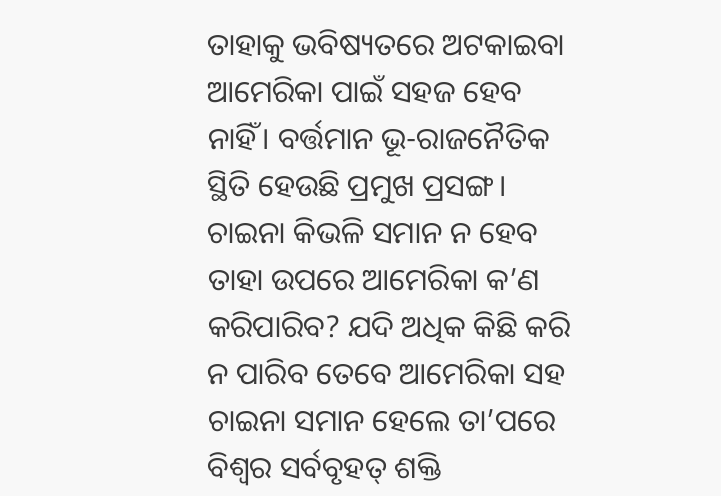ତାହାକୁ ଭବିଷ୍ୟତରେ ଅଟକାଇବା ଆମେରିକା ପାଇଁ ସହଜ ହେବ ନାହିଁ। ବର୍ତ୍ତମାନ ଭୂ-ରାଜନୈତିକ ସ୍ଥିତି ହେଉଛି ପ୍ରମୁଖ ପ୍ରସଙ୍ଗ। ଚାଇନା କିଭଳି ସମାନ ନ ହେବ ତାହା ଉପରେ ଆମେରିକା କ’ଣ କରିପାରିବ? ଯଦି ଅଧିକ କିଛି କରି ନ ପାରିବ ତେବେ ଆମେରିକା ସହ ଚାଇନା ସମାନ ହେଲେ ତା’ପରେ ବିଶ୍ୱର ସର୍ବବୃହତ୍‌ ଶକ୍ତି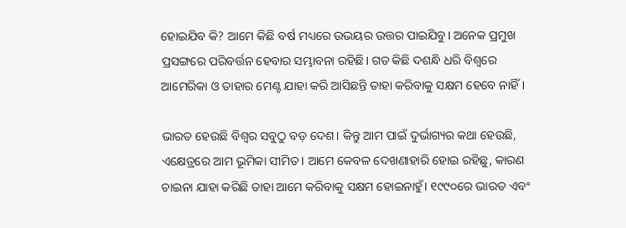ହୋଇଯିବ କି? ଆମେ କିଛି ବର୍ଷ ମଧ୍ୟରେ ଉଭୟର ଉତ୍ତର ପାଇଯିବୁ। ଅନେକ ପ୍ରମୁଖ ପ୍ରସଙ୍ଗରେ ପରିବର୍ତ୍ତନ ହେବାର ସମ୍ଭାବନା ରହିଛି। ଗତ କିଛି ଦଶନ୍ଧି ଧରି ବିଶ୍ୱରେ ଆମେରିକା ଓ ତାହାର ମେଣ୍ଟ ଯାହା କରି ଆସିଛନ୍ତି ତାହା କରିବାକୁ ସକ୍ଷମ ହେବେ ନାହିଁ।

ଭାରତ ହେଉଛି ବିଶ୍ୱର ସବୁଠୁ ବଡ଼ ଦେଶ। କିନ୍ତୁ ଆମ ପାଇଁ ଦୁର୍ଭାଗ୍ୟର କଥା ହେଉଛି, ଏକ୍ଷେତ୍ରରେ ଆମ ଭୂମିକା ସୀମିତ। ଆମେ କେବଳ ଦେଖଣାହାରି ହୋଇ ରହିଛୁ, କାରଣ ଚାଇନା ଯାହା କରିଛି ତାହା ଆମେ କରିବାକୁ ସକ୍ଷମ ହୋଇନାହୁଁ। ୧୯୯୦ରେ ଭାରତ ଏବଂ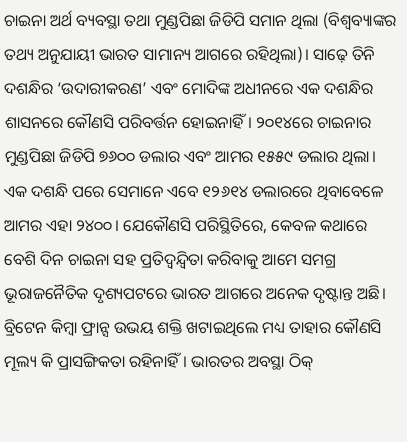ଚାଇନା ଅର୍ଥ ବ୍ୟବସ୍ଥା ତଥା ମୁଣ୍ଡପିଛା ଜିଡିପି ସମାନ ଥିଲା (ବିଶ୍ୱବ୍ୟାଙ୍କର ତଥ୍ୟ ଅନୁଯାୟୀ ଭାରତ ସାମାନ୍ୟ ଆଗରେ ରହିଥିଲା)। ସାଢ଼େ ତିନି ଦଶନ୍ଧିର ‘ଉଦାରୀକରଣ’ ଏବଂ ମୋଦିଙ୍କ ଅଧୀନରେ ଏକ ଦଶନ୍ଧିର ଶାସନରେ କୌଣସି ପରିବର୍ତ୍ତନ ହୋଇନାହିଁ। ୨୦୧୪ରେ ଚାଇନାର ମୁଣ୍ଡପିଛା ଜିଡିପି ୭୬୦୦ ଡଲାର ଏବଂ ଆମର ୧୫୫୯ ଡଲାର ଥିଲା। ଏକ ଦଶନ୍ଧି ପରେ ସେମାନେ ଏବେ ୧୨୬୧୪ ଡଲାରରେ ଥିବାବେଳେ ଆମର ଏହା ୨୪୦୦। ଯେକୌଣସି ପରିସ୍ଥିତିରେ, କେବଳ କଥାରେ ବେଶି ଦିନ ଚାଇନା ସହ ପ୍ରତିଦ୍ୱନ୍ଦ୍ୱିତା କରିବାକୁ ଆମେ ସମଗ୍ର ଭୂରାଜନୈତିକ ଦୃଶ୍ୟପଟରେ ଭାରତ ଆଗରେ ଅନେକ ଦୃଷ୍ଟାନ୍ତ ଅଛି। ବ୍ରିଟେନ କିମ୍ବା ଫ୍ରାନ୍ସ ଉଭୟ ଶକ୍ତି ଖଟାଇଥିଲେ ମଧ୍ୟ ତାହାର କୌଣସି ମୂଲ୍ୟ କି ପ୍ରାସଙ୍ଗିକତା ରହିନାହିଁ। ଭାରତର ଅବସ୍ଥା ଠିକ୍‌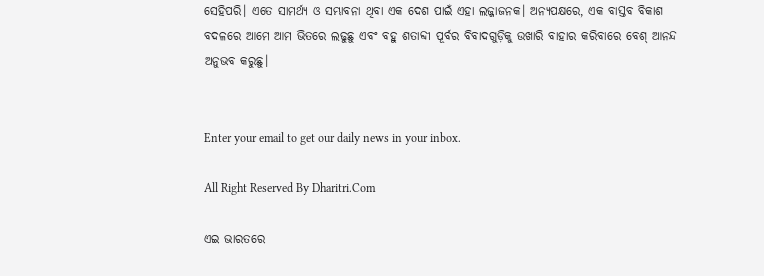ସେହିପରି। ଏତେ ସାମର୍ଥ୍ୟ ଓ ସମ୍ଭାବନା ଥିବା ଏକ ଦେଶ ପାଇଁ ଏହା ଲଜ୍ଜାଜନକ। ଅନ୍ୟପକ୍ଷରେ, ଏକ ବାସ୍ତବ ବିକାଶ ବଦଳରେ ଆମେ ଆମ ଭିତରେ ଲଢୁଛୁ ଏବଂ ବହୁ ଶତାବ୍ଦୀ ପୂର୍ବର ବିବାଦଗୁଡ଼ିକୁ ଉଖାରି ବାହାର କରିବାରେ ବେଶ୍‌ ଆନନ୍ଦ ଅନୁଭବ କରୁଛୁ।


Enter your email to get our daily news in your inbox.

All Right Reserved By Dharitri.Com

ଏଇ ଭାରତରେ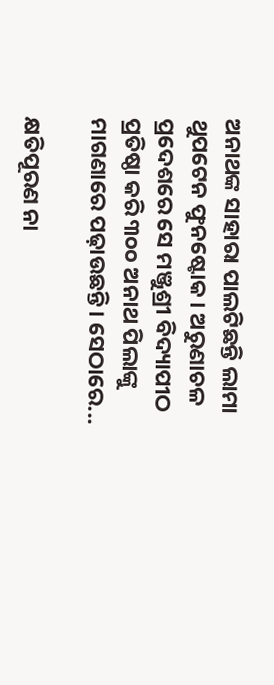ଅନାଥଙ୍କ ସାହାରା ପାଲଟିଛନ୍ତି ଲାମା ଥୁପଟେନ ଫୁନଷ୍ଟୋକ। ଅରୁଣାଚଳ ପ୍ରଦେଶରେ ସେ ମଞ୍ଜୁଶ୍ରୀ ବିଦ୍ୟାପୀଠ ପ୍ରତିଷ୍ଠା କରି ୩୦୦ ଅନାଥ ପିଲାଙ୍କୁ ମାଗଣାରେ ପଢ଼ାଉଛନ୍ତି। ସେଠାରେ...

କ୍ଷତିପୂରଣ ନା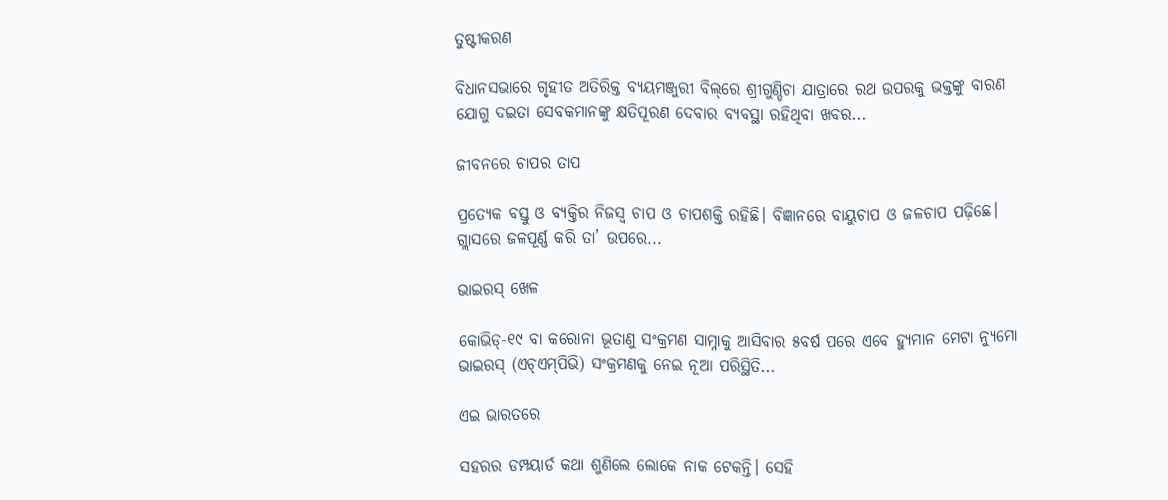ତୁଷ୍ଟୀକରଣ

ବିଧାନସଭାରେ ଗୃହୀତ ଅତିରିକ୍ତ ବ୍ୟୟମଞ୍ଜୁରୀ ବିଲ୍‌ରେ ଶ୍ରୀଗୁଣ୍ଡିଚା ଯାତ୍ରାରେ ରଥ ଉପରକୁ ଭକ୍ତଙ୍କୁ ବାରଣ ଯୋଗୁ ଦଇତା ସେବକମାନଙ୍କୁ କ୍ଷତିପୂରଣ ଦେବାର ବ୍ୟବସ୍ଥା ରହିଥିବା ଖବର...

ଜୀବନରେ ଚାପର ତାପ

ପ୍ରତ୍ୟେକ ବସ୍ତୁ ଓ ବ୍ୟକ୍ତିର ନିଜସ୍ବ ଚାପ ଓ ଚାପଶକ୍ତି ରହିଛି। ବିଜ୍ଞାନରେ ବାୟୁଚାପ ଓ ଜଳଚାପ ପଢ଼ିଛେ। ଗ୍ଲାସରେ ଜଳପୂର୍ଣ୍ଣ କରି ତା’ ଉପରେ...

ଭାଇରସ୍‌ ଖେଳ

କୋଭିଡ୍‌-୧୯ ବା କରୋନା ଭୂତାଣୁ ସଂକ୍ରମଣ ସାମ୍ନାକୁ ଆସିବାର ୫ବର୍ଷ ପରେ ଏବେ ହ୍ୟୁମାନ ମେଟା ନ୍ୟୁମୋ ଭାଇରସ୍‌ (ଏଚ୍‌ଏମ୍‌ପିଭି) ସଂକ୍ରମଣକୁ ନେଇ ନୂଆ ପରିସ୍ଥିତି...

ଏଇ ଭାରତରେ

ସହରର ଡମ୍ପୟାର୍ଡ କଥା ଶୁଣିଲେ ଲୋକେ ନାକ ଟେକନ୍ତି। ସେହି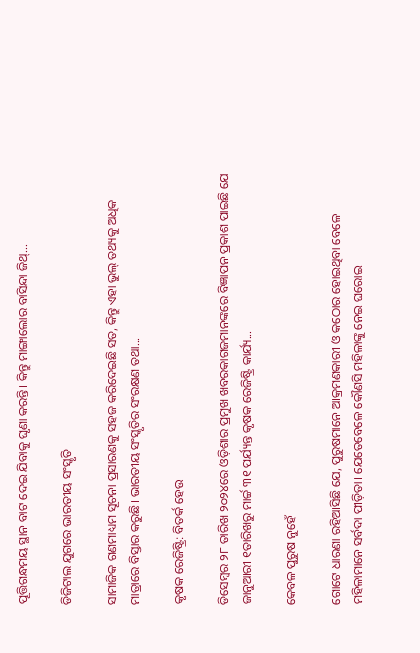ପୂତ୍ତିଗନ୍ଧମୟ ସ୍ଥାନ ବାଟ ଦେଇ ଯିବାକୁ ଘୃଣା କରନ୍ତି। କିନ୍ତୁ ମାଙ୍ଗାଲୋର ବାସିନ୍ଦା ଜିଥ୍‌...

ଡିଜିଟାଲ ଯୁଗରେ ଭାରତୀୟ ସଂସ୍କୃତି

ସାମାଜିକ ଗଣମାଧ୍ୟମ ସୂଚନା ପ୍ରସାରଣକୁ ସହଜ କରିଦେଇଛି ସତ, କିନ୍ତୁ ଏହା ଭୁଲ୍‌ ତଥ୍ୟକୁ ଅଧିକ ମାତ୍ରାରେ ବିସ୍ତାର କରୁଛି। ଭାରତୀୟ ସଂସ୍କୃତିର ସଂରକ୍ଷଣ ତଥା...

କୃଷକ ରେଜିଷ୍ଟ୍ରି: ବିତର୍କ ହେଉ

ଡିସେମ୍ବର ୨୮ ତାରିଖ ୨୦୨୪ରେ ଓଡ଼ିଶାର ପ୍ରମୁଖ ଖବରକାଗଜମାନଙ୍କରେ ବିଜ୍ଞାପନ ପ୍ରକାଶ ପାଇଛି ଯେ ଜାନୁଆରୀ ୧ତାରିଖରୁ ମାର୍ଚ୍ଚ ୩୧ ପର୍ଯ୍ୟନ୍ତ କୃଷକ ରେଜିଷ୍ଟ୍ରି କାର୍ଯ୍ୟ...

କେବଳ ପୁରୁଷ ନୁହେଁ

ଗୋଟେ ଧାରଣା ରହିଆସିଛି ଯେ, ପୁରୁଷମାନେ ଆକ୍ରମଣକାରୀ ଓ କଠୋର ହୋଇଥିବା ବେଳେ ମହିଳାମାନେ ସର୍ବଦା ପୀଡ଼ିତା। ଯେତେବେଳେ କୌଣସି ମହିଳାଙ୍କୁ ନେଇ ଘରୋଇ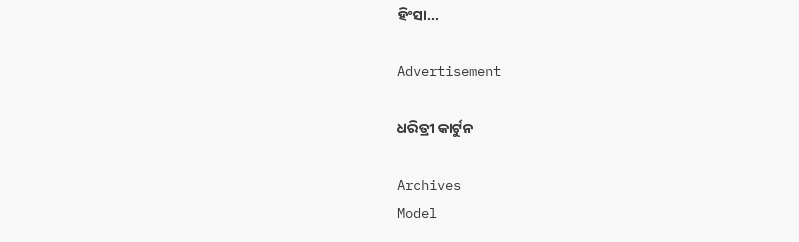ହିଂସା...

Advertisement

ଧରିତ୍ରୀ କାର୍ଟୁନ

Archives
Model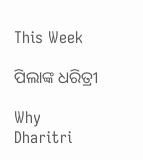This Week

ପିଲାଙ୍କ ଧରିତ୍ରୀ

Why Dharitri